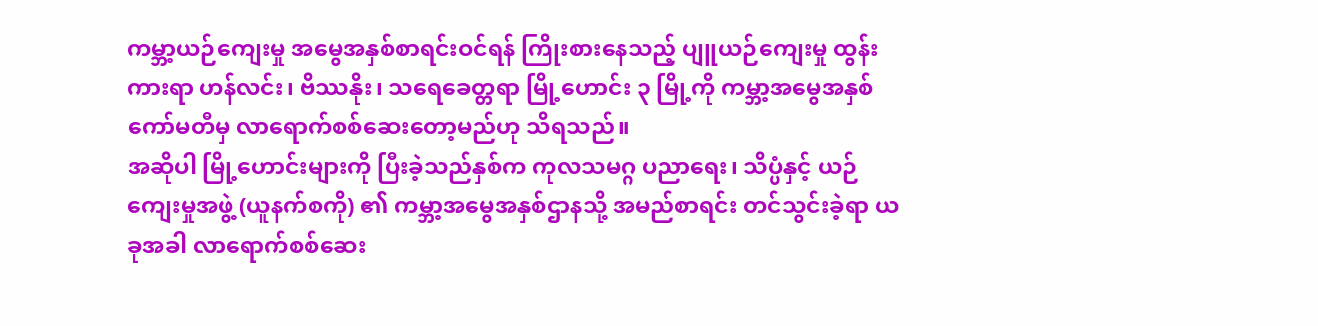ကမ္ဘာ့ယဉ်ကျေးမှု အမွေအနှစ်စာရင်းဝင်ရန် ကြိုးစားနေသည့် ပျူယဉ်ကျေးမှု ထွန်းကားရာ ဟန်လင်း၊ ဗိဿနိုး၊ သရေခေတ္တရာ မြို့ဟောင်း ၃ မြို့ကို ကမ္ဘာ့အမွေအနှစ်ကော်မတီမှ လာရောက်စစ်ဆေးတော့မည်ဟု သိရသည်။
အဆိုပါ မြို့ဟောင်းများကို ပြီးခဲ့သည်နှစ်က ကုလသမဂ္ဂ ပညာရေး၊ သိပ္ပံနှင့် ယဉ်ကျေးမှုအဖွဲ့ (ယူနက်စကို) ၏ ကမ္ဘာ့အမွေအနှစ်ဌာနသို့ အမည်စာရင်း တင်သွင်းခဲ့ရာ ယခုအခါ လာရောက်စစ်ဆေး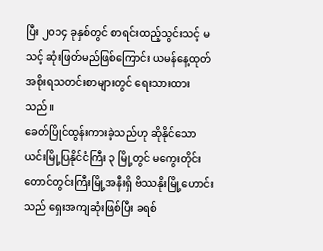ပြီး ၂၀၁၄ ခုနှစ်တွင် စာရင်းထည့်သွင်းသင့် မသင့် ဆုံးဖြတ်မည်ဖြစ်ကြောင်း ယမန်နေ့ထုတ် အစိုးရသတင်းစာများတွင် ရေးသားထားသည်။
ခေတ်ပြိုင်ထွန်းကားခဲ့သည်ဟု ဆိုနိုင်သော ယင်းမြို့ပြနိုင်ငံကြီး ၃ မြို့တွင် မကွေးတိုင်း တောင်တွင်းကြီးမြို့အနီးရှိ ဗိဿနိုးမြို့ဟောင်းသည် ရှေးအကျဆုံးဖြစ်ပြီး ခရစ်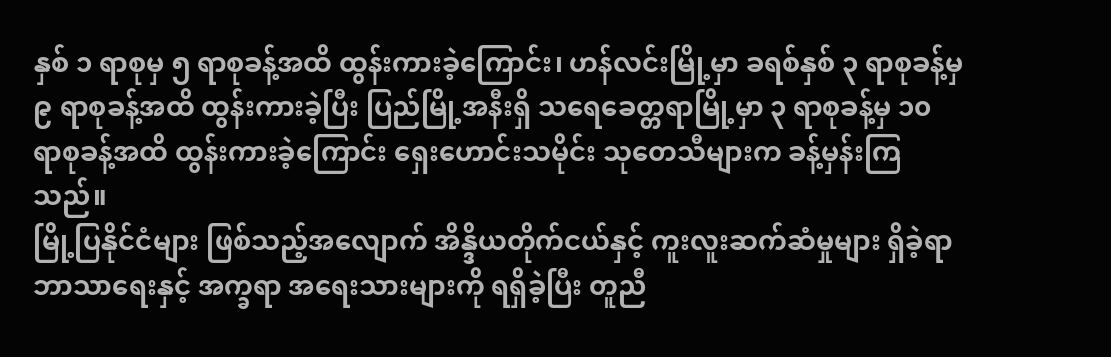နှစ် ၁ ရာစုမှ ၅ ရာစုခန့်အထိ ထွန်းကားခဲ့ကြောင်း၊ ဟန်လင်းမြို့မှာ ခရစ်နှစ် ၃ ရာစုခန့်မှ ၉ ရာစုခန့်အထိ ထွန်းကားခဲ့ပြီး ပြည်မြို့အနီးရှိ သရေခေတ္တရာမြို့မှာ ၃ ရာစုခန့်မှ ၁၀ ရာစုခန့်အထိ ထွန်းကားခဲ့ကြောင်း ရှေးဟောင်းသမိုင်း သုတေသီများက ခန့်မှန်းကြသည်။
မြို့ပြနိုင်ငံများ ဖြစ်သည့်အလျောက် အိန္ဒိယတိုက်ငယ်နှင့် ကူးလူးဆက်ဆံမှုများ ရှိခဲ့ရာ ဘာသာရေးနှင့် အက္ခရာ အရေးသားများကို ရရှိခဲ့ပြီး တူညီ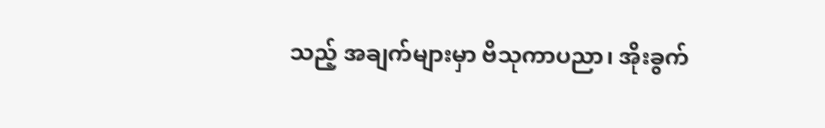သည့် အချက်များမှာ ဗိသုကာပညာ၊ အိုးခွက်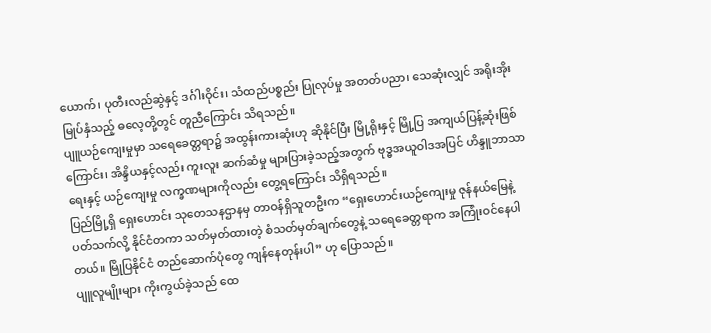ယောက်၊ ပုတီးလည်ဆွဲနှင့် ဒင်္ဂါးဝိုင်း၊ သံထည်ပစ္စည်း ပြုလုပ်မှု အတတ်ပညာ၊ သေဆုံးလျှင် အရိုးအိုး မြုပ်နှံသည့် ဓလေ့တို့တွင် တူညီကြောင်း သိရသည်။
ပျူယဉ်ကျေးမှုမှာ သရေခေတ္တရာ၌ အထွန်းကားဆုံးဟု ဆိုနိုင်ပြီး မြို့ရိုးနှင့် မြို့ပြ အကျယ်ပြန့်ဆုံးဖြစ်ကြောင်း၊ အိန္ဒိယနှင့်လည်း ကူးလူး ဆက်ဆံမှု များပြားခဲ့သည့်အတွက် ဗုဒ္ဓအယူဝါဒအပြင် ဟိန္ဒူဘာသာရေးနှင့် ယဉ်ကျေးမှု လက္ခဏများကိုလည်း တွေ့ရကြောင်း သိရှိရသည်။
ပြည်မြို့ရှိ ရှေးဟောင်း သုတေသနဌာနမှ တာဝန်ရှိသူတဦးက “ရှေးဟောင်းယဉ်ကျေးမှု ဇုန်နယ်မြေနဲ့ ပတ်သက်လို့ နိုင်ငံတကာ သတ်မှတ်ထားတဲ့ စံသတ်မှတ်ချက်တွေနဲ့ သရေခေတ္တရာက အကြုံးဝင်နေပါတယ်။ မြိုပြနိုင်ငံ တည်ဆောက်ပုံတွေ ကျန်နေတုန်းပါ” ဟု ပြောသည်။
ပျူလူမျိုးများ ကိုးကွယ်ခဲ့သည် ထေ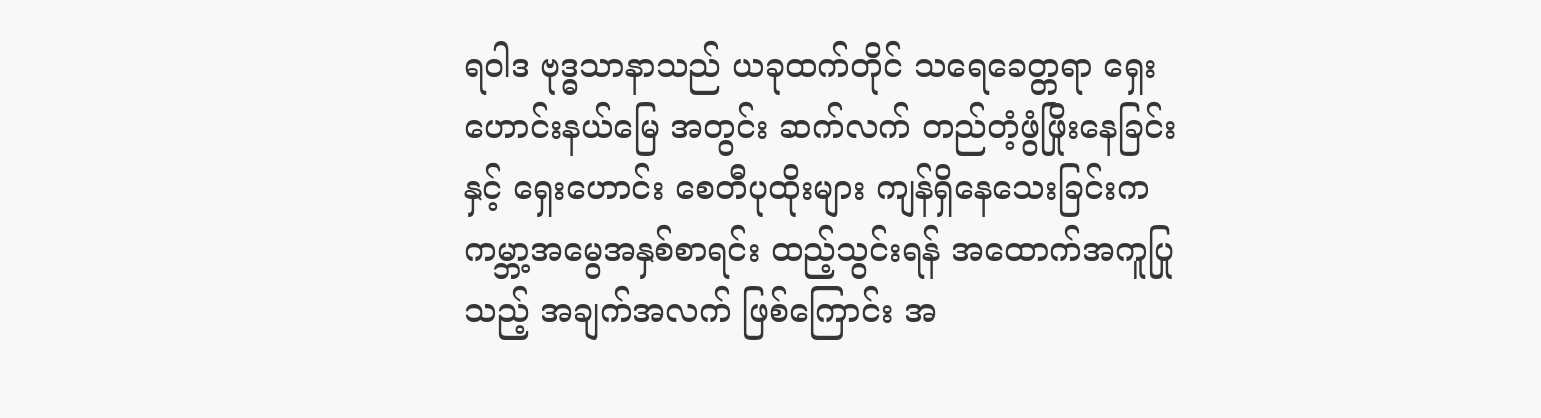ရဝါဒ ဗုဒ္ဓသာနာသည် ယခုထက်တိုင် သရေခေတ္တရာ ရှေးဟောင်းနယ်မြေ အတွင်း ဆက်လက် တည်တံ့ဖွံဖြိုးနေခြင်းနှင့် ရှေးဟောင်း စေတီပုထိုးများ ကျန်ရှိနေသေးခြင်းက ကမ္ဘာ့အမွေအနှစ်စာရင်း ထည့်သွင်းရန် အထောက်အကူပြု သည့် အချက်အလက် ဖြစ်ကြောင်း အ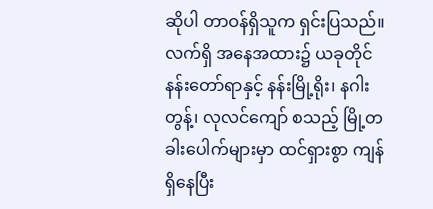ဆိုပါ တာဝန်ရှိသူက ရှင်းပြသည်။
လက်ရှိ အနေအထား၌ ယခုတိုင် နန်းတော်ရာနှင့် နန်းမြို့ရိုး၊ နဂါးတွန့်၊ လုလင်ကျော် စသည့် မြို့တခါးပေါက်များမှာ ထင်ရှားစွာ ကျန်ရှိနေပြီး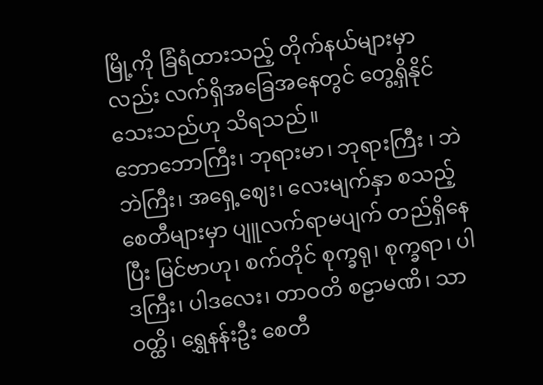မြို့ကို ခြံရံထားသည့် တိုက်နယ်များမှာလည်း လက်ရှိအခြေအနေတွင် တွေ့ရှိနိုင်သေးသည်ဟု သိရသည်။
ဘောဘောကြီး၊ ဘုရားမာ၊ ဘုရားကြီး ၊ ဘဲဘဲကြီး၊ အရှေ့ဈေး၊ လေးမျက်နှာ စသည့် စေတီများမှာ ပျူလက်ရာမပျက် တည်ရှိနေပြီး မြင်ဗာဟု၊ စက်တိုင် စုက္ခရု၊ စုက္ခရာ၊ ပါဒကြီး၊ ပါဒလေး၊ တာဝတိ စဠာမဏိ၊ သာဝတ္ထိ၊ ရွှေနန်းဦး စေတီ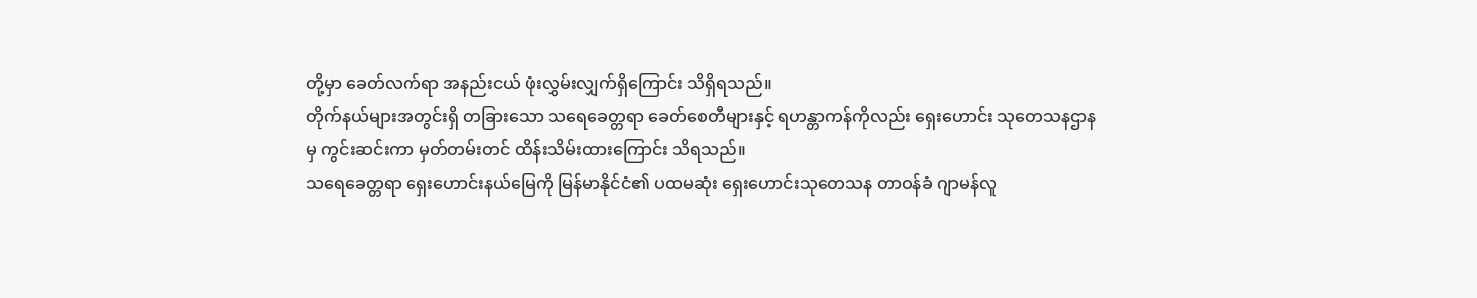တို့မှာ ခေတ်လက်ရာ အနည်းငယ် ဖုံးလွှမ်းလျှက်ရှိကြောင်း သိရှိရသည်။
တိုက်နယ်များအတွင်းရှိ တခြားသော သရေခေတ္တရာ ခေတ်စေတီများနှင့် ရဟန္တာကန်ကိုလည်း ရှေးဟောင်း သုတေသနဌာနမှ ကွင်းဆင်းကာ မှတ်တမ်းတင် ထိန်းသိမ်းထားကြောင်း သိရသည်။
သရေခေတ္တရာ ရှေးဟောင်းနယ်မြေကို မြန်မာနိုင်ငံ၏ ပထမဆုံး ရှေးဟောင်းသုတေသန တာဝန်ခံ ဂျာမန်လူ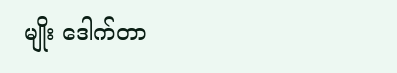မျိုး ဒေါက်တာ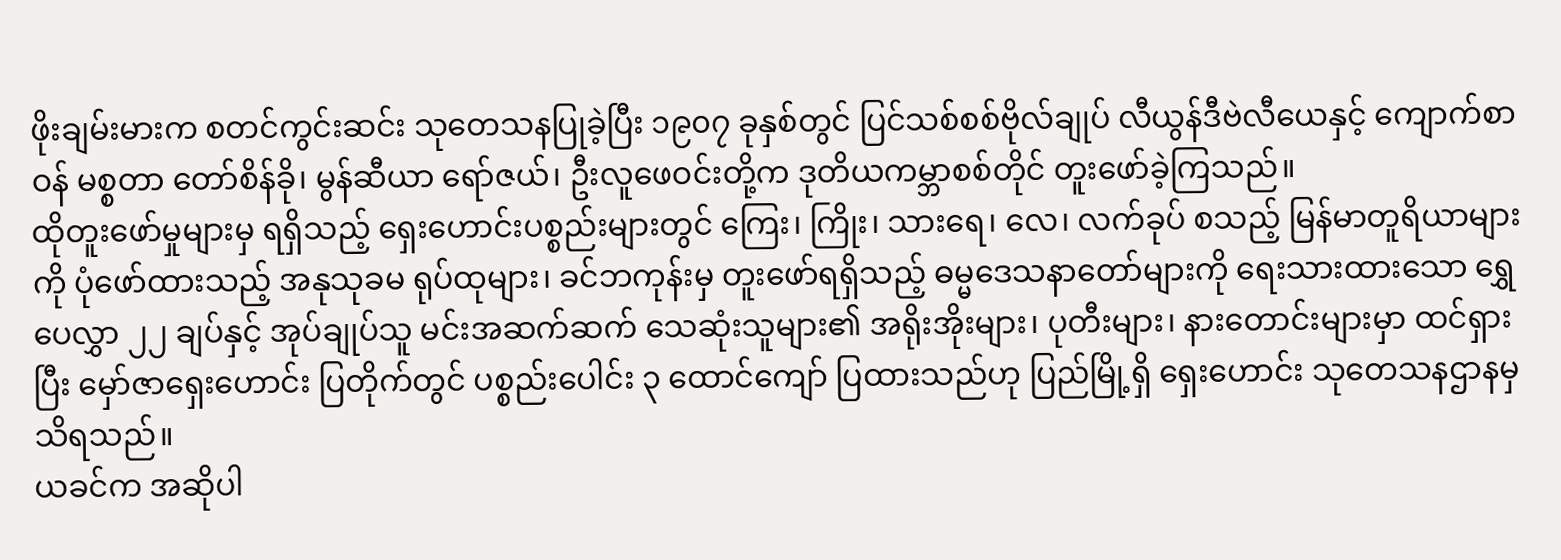ဖိုးချမ်းမားက စတင်ကွင်းဆင်း သုတေသနပြုခဲ့ပြီး ၁၉၀၇ ခုနှစ်တွင် ပြင်သစ်စစ်ဗိုလ်ချုပ် လီယွန်ဒီဗဲလီယေနှင့် ကျောက်စာဝန် မစ္စတာ တော်စိန်ခို၊ မွန်ဆီယာ ရော်ဇယ်၊ ဦးလူဖေဝင်းတို့က ဒုတိယကမ္ဘာစစ်တိုင် တူးဖော်ခဲ့ကြသည်။
ထိုတူးဖော်မှုများမှ ရရှိသည့် ရှေးဟောင်းပစ္စည်းများတွင် ကြေး၊ ကြိုး၊ သားရေ၊ လေ၊ လက်ခုပ် စသည့် မြန်မာတူရိယာများကို ပုံဖော်ထားသည့် အနုသုခမ ရုပ်ထုများ၊ ခင်ဘကုန်းမှ တူးဖော်ရရှိသည့် ဓမ္မဒေသနာတော်များကို ရေးသားထားသော ရွှေပေလွှာ ၂၂ ချပ်နှင့် အုပ်ချုပ်သူ မင်းအဆက်ဆက် သေဆုံးသူများ၏ အရိုးအိုးများ၊ ပုတီးများ၊ နားတောင်းများမှာ ထင်ရှားပြီး မှော်ဇာရှေးဟောင်း ပြတိုက်တွင် ပစ္စည်းပေါင်း ၃ ထောင်ကျော် ပြထားသည်ဟု ပြည်မြို့ရှိ ရှေးဟောင်း သုတေသနဌာနမှ သိရသည်။
ယခင်က အဆိုပါ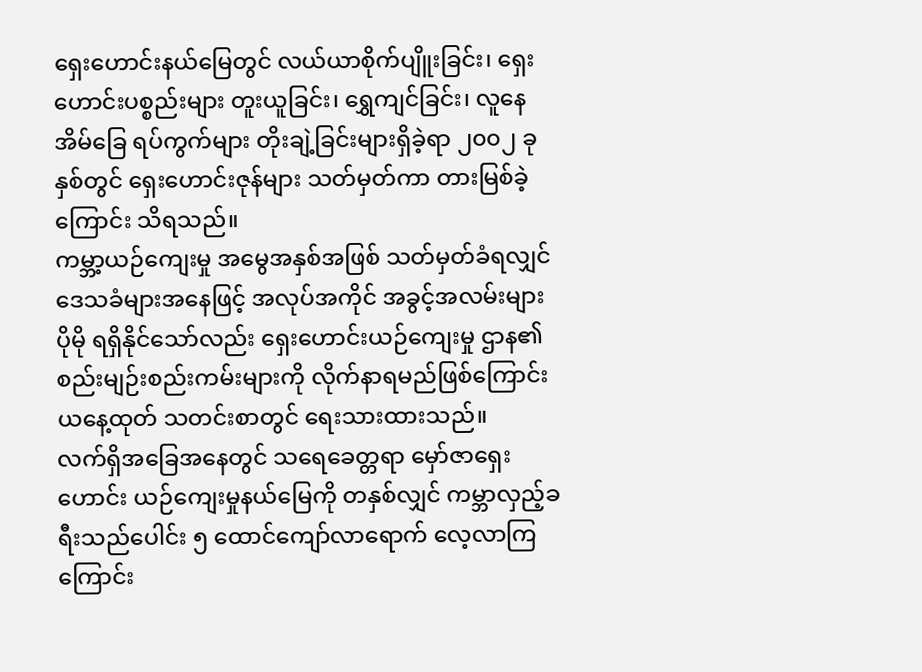ရှေးဟောင်းနယ်မြေတွင် လယ်ယာစိုက်ပျိူးခြင်း၊ ရှေးဟောင်းပစ္စည်းများ တူးယူခြင်း၊ ရွှေကျင်ခြင်း၊ လူနေအိမ်ခြေ ရပ်ကွက်များ တိုးချဲ့ခြင်းများရှိခဲ့ရာ ၂၀၀၂ ခုနှစ်တွင် ရှေးဟောင်းဇုန်များ သတ်မှတ်ကာ တားမြစ်ခဲ့ကြောင်း သိရသည်။
ကမ္ဘာ့ယဉ်ကျေးမှု အမွေအနှစ်အဖြစ် သတ်မှတ်ခံရလျှင် ဒေသခံများအနေဖြင့် အလုပ်အကိုင် အခွင့်အလမ်းများ ပိုမို ရရှိနိုင်သော်လည်း ရှေးဟောင်းယဉ်ကျေးမှု ဌာန၏ စည်းမျဉ်းစည်းကမ်းများကို လိုက်နာရမည်ဖြစ်ကြောင်း ယနေ့ထုတ် သတင်းစာတွင် ရေးသားထားသည်။
လက်ရှိအခြေအနေတွင် သရေခေတ္တရာ မှော်ဇာရှေးဟောင်း ယဉ်ကျေးမှုနယ်မြေကို တနှစ်လျှင် ကမ္ဘာလှည့်ခရီးသည်ပေါင်း ၅ ထောင်ကျော်လာရောက် လေ့လာကြကြောင်း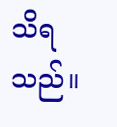သိရသည်။